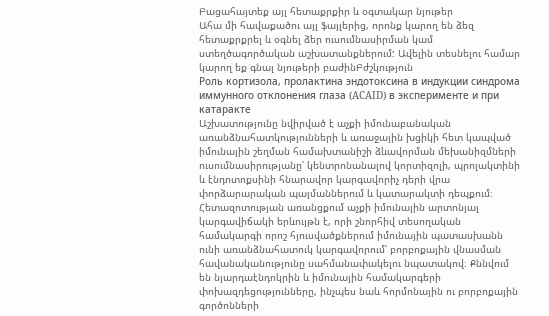Բացահայտեք այլ հետաքրքիր և օգտակար նյութեր
Ահա մի հավաքածու այլ ֆայլերից, որոնք կարող են ձեզ հետաքրքրել և օգնել ձեր ուսումնասիրման կամ ստեղծագործական աշխատանքներում: Ավելին տեսնելու համար կարող եք գնալ նյութերի բաժինԲժշկություն
Роль кортизола, пролактина эндотоксина в индукции синдрома иммунного отклонения глаза (ACAID) в эксперименте и при катаракте
Աշխատությունը նվիրված է աչքի իմունաբանական առանձնահատկությունների և առաջային խցիկի հետ կապված իմունային շեղման համախտանիշի ձևավորման մեխանիզմների ուսումնասիրությանը՝ կենտրոնանալով կորտիզոլի, պրոլակտինի և էնդոտոքսինի հնարավոր կարգավորիչ դերի վրա փորձարարական պայմաններում և կատարակտի դեպքում։ Հետազոտության առանցքում աչքի իմունային արտոնյալ կարգավիճակի երևույթն է, որի շնորհիվ տեսողական համակարգի որոշ հյուսվածքներում իմունային պատասխանն ունի առանձնահատուկ կարգավորում՝ բորբոքային վնասման հավանականությունը սահմանափակելու նպատակով։ Քննվում են նյարդաէնդոկրին և իմունային համակարգերի փոխազդեցությունները, ինչպես նաև հորմոնային ու բորբոքային գործոնների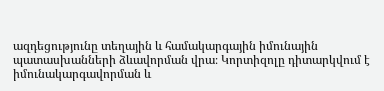ազդեցությունը տեղային և համակարգային իմունային պատասխանների ձևավորման վրա։ Կորտիզոլը դիտարկվում է իմունակարգավորման և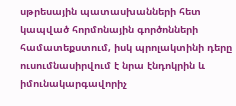սթրեսային պատասխանների հետ կապված հորմոնային գործոնների համատեքստում, իսկ պրոլակտինի դերը ուսումնասիրվում է նրա էնդոկրին և իմունակարգավորիչ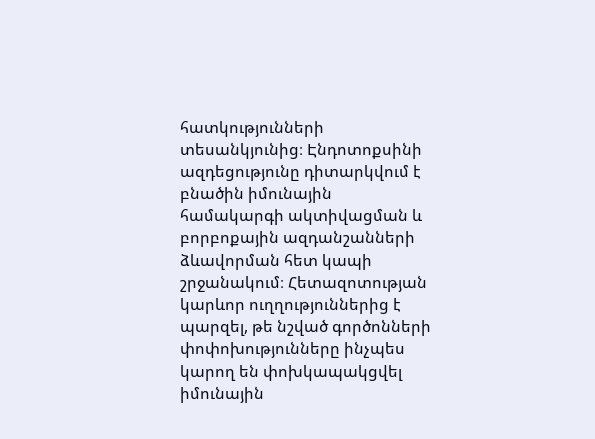հատկությունների տեսանկյունից։ Էնդոտոքսինի ազդեցությունը դիտարկվում է բնածին իմունային համակարգի ակտիվացման և բորբոքային ազդանշանների ձևավորման հետ կապի շրջանակում։ Հետազոտության կարևոր ուղղություններից է պարզել, թե նշված գործոնների փոփոխությունները ինչպես կարող են փոխկապակցվել իմունային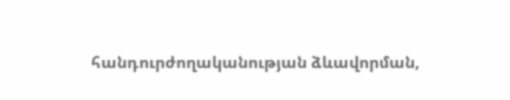հանդուրժողականության ձևավորման,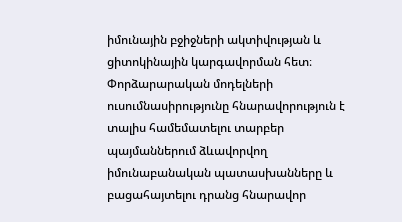իմունային բջիջների ակտիվության և ցիտոկինային կարգավորման հետ։ Փորձարարական մոդելների ուսումնասիրությունը հնարավորություն է տալիս համեմատելու տարբեր պայմաններում ձևավորվող իմունաբանական պատասխանները և բացահայտելու դրանց հնարավոր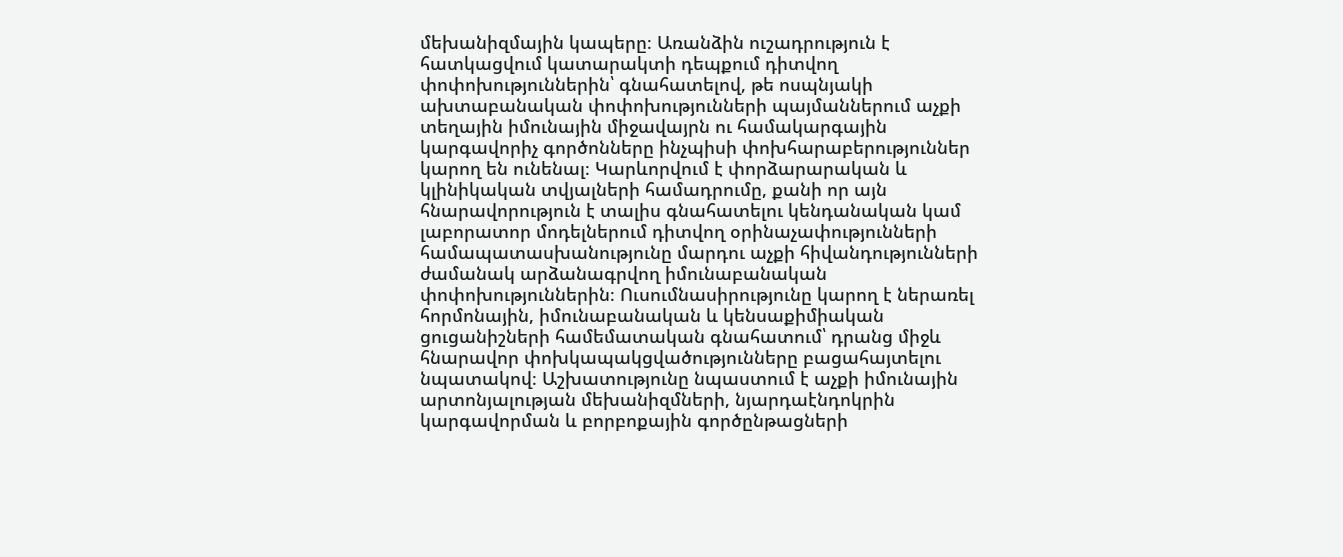մեխանիզմային կապերը։ Առանձին ուշադրություն է հատկացվում կատարակտի դեպքում դիտվող փոփոխություններին՝ գնահատելով, թե ոսպնյակի ախտաբանական փոփոխությունների պայմաններում աչքի տեղային իմունային միջավայրն ու համակարգային կարգավորիչ գործոնները ինչպիսի փոխհարաբերություններ կարող են ունենալ։ Կարևորվում է փորձարարական և կլինիկական տվյալների համադրումը, քանի որ այն հնարավորություն է տալիս գնահատելու կենդանական կամ լաբորատոր մոդելներում դիտվող օրինաչափությունների համապատասխանությունը մարդու աչքի հիվանդությունների ժամանակ արձանագրվող իմունաբանական փոփոխություններին։ Ուսումնասիրությունը կարող է ներառել հորմոնային, իմունաբանական և կենսաքիմիական ցուցանիշների համեմատական գնահատում՝ դրանց միջև հնարավոր փոխկապակցվածությունները բացահայտելու նպատակով։ Աշխատությունը նպաստում է աչքի իմունային արտոնյալության մեխանիզմների, նյարդաէնդոկրին կարգավորման և բորբոքային գործընթացների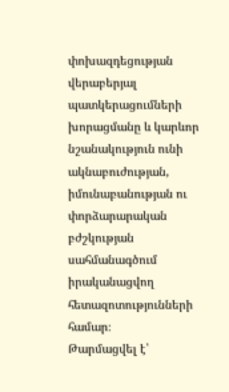փոխազդեցության վերաբերյալ պատկերացումների խորացմանը և կարևոր նշանակություն ունի ակնաբուժության, իմունաբանության ու փորձարարական բժշկության սահմանագծում իրականացվող հետազոտությունների համար։
Թարմացվել է՝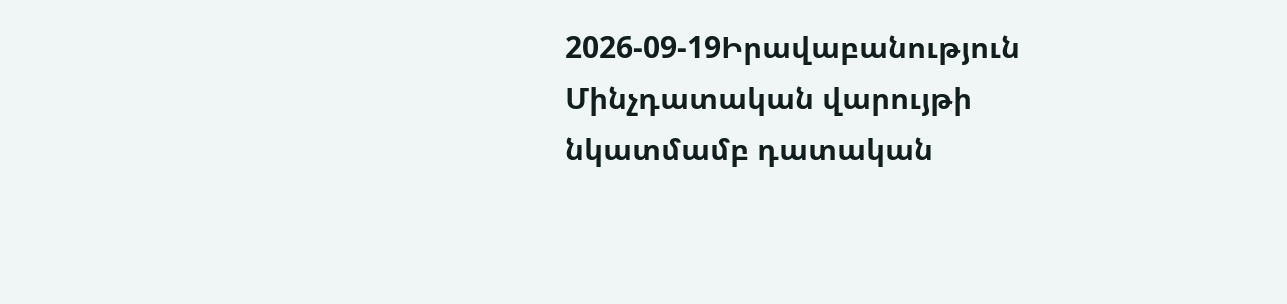2026-09-19Իրավաբանություն
Մինչդատական վարույթի նկատմամբ դատական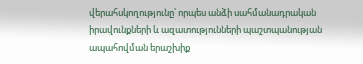վերահսկողությունը՝ որպես անձի սահմանադրական իրավունքների և ազատությունների պաշտպանության ապահովման երաշխիք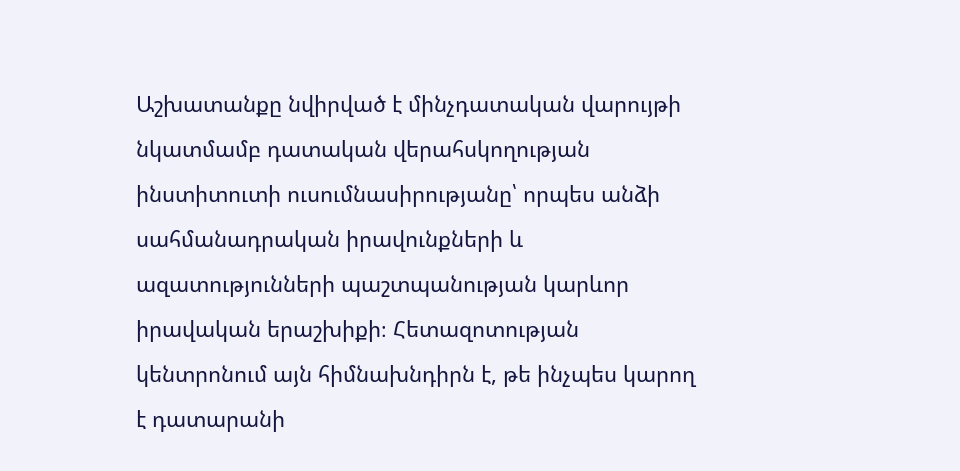Աշխատանքը նվիրված է մինչդատական վարույթի նկատմամբ դատական վերահսկողության ինստիտուտի ուսումնասիրությանը՝ որպես անձի սահմանադրական իրավունքների և ազատությունների պաշտպանության կարևոր իրավական երաշխիքի։ Հետազոտության կենտրոնում այն հիմնախնդիրն է, թե ինչպես կարող է դատարանի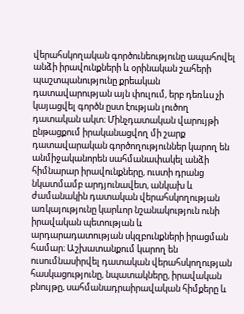վերահսկողական գործունեությունը ապահովել անձի իրավունքների և օրինական շահերի պաշտպանությունը քրեական դատավարության այն փուլում, երբ դեռևս չի կայացվել գործն ըստ էության լուծող դատական ակտ։ Մինչդատական վարույթի ընթացքում իրականացվող մի շարք դատավարական գործողություններ կարող են անմիջականորեն սահմանափակել անձի հիմնարար իրավունքները, ուստի դրանց նկատմամբ արդյունավետ, անկախ և ժամանակին դատական վերահսկողության առկայությունը կարևոր նշանակություն ունի իրավական պետության և արդարադատության սկզբունքների իրացման համար։ Աշխատանքում կարող են ուսումնասիրվել դատական վերահսկողության հասկացությունը, նպատակները, իրավական բնույթը, սահմանադրաիրավական հիմքերը և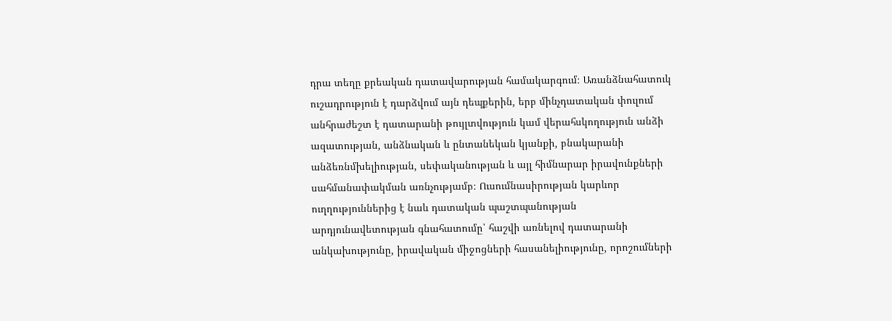դրա տեղը քրեական դատավարության համակարգում։ Առանձնահատուկ ուշադրություն է դարձվում այն դեպքերին, երբ մինչդատական փուլում անհրաժեշտ է դատարանի թույլտվություն կամ վերահսկողություն անձի ազատության, անձնական և ընտանեկան կյանքի, բնակարանի անձեռնմխելիության, սեփականության և այլ հիմնարար իրավունքների սահմանափակման առնչությամբ։ Ուսումնասիրության կարևոր ուղղություններից է նաև դատական պաշտպանության արդյունավետության գնահատումը՝ հաշվի առնելով դատարանի անկախությունը, իրավական միջոցների հասանելիությունը, որոշումների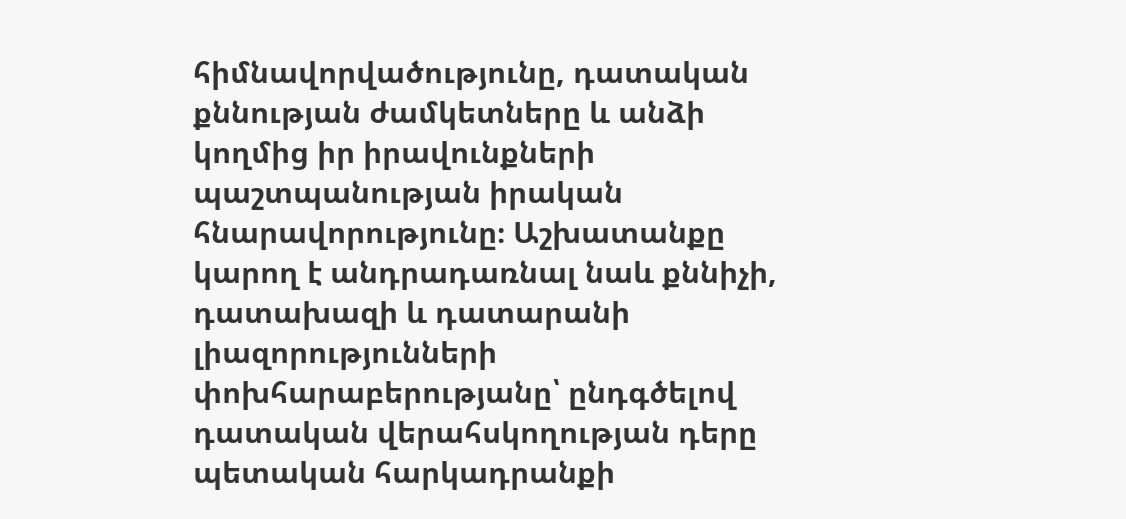հիմնավորվածությունը, դատական քննության ժամկետները և անձի կողմից իր իրավունքների պաշտպանության իրական հնարավորությունը։ Աշխատանքը կարող է անդրադառնալ նաև քննիչի, դատախազի և դատարանի լիազորությունների փոխհարաբերությանը՝ ընդգծելով դատական վերահսկողության դերը պետական հարկադրանքի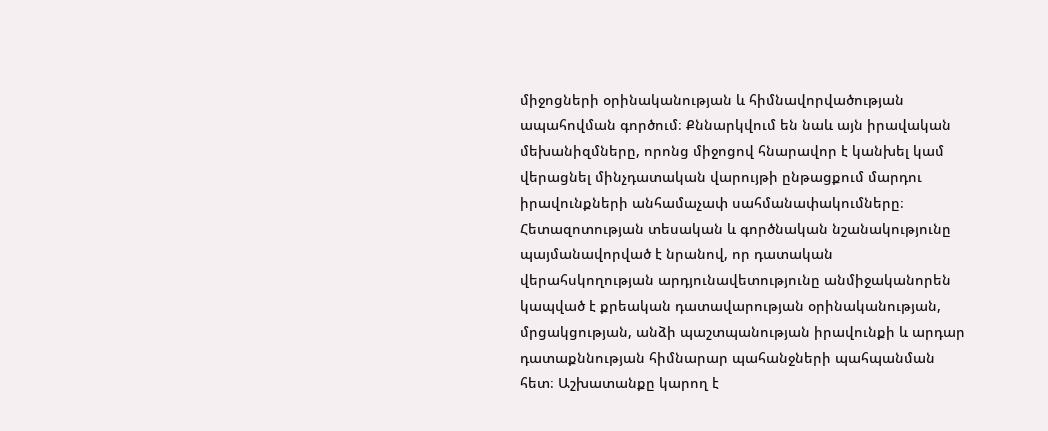միջոցների օրինականության և հիմնավորվածության ապահովման գործում։ Քննարկվում են նաև այն իրավական մեխանիզմները, որոնց միջոցով հնարավոր է կանխել կամ վերացնել մինչդատական վարույթի ընթացքում մարդու իրավունքների անհամաչափ սահմանափակումները։ Հետազոտության տեսական և գործնական նշանակությունը պայմանավորված է նրանով, որ դատական վերահսկողության արդյունավետությունը անմիջականորեն կապված է քրեական դատավարության օրինականության, մրցակցության, անձի պաշտպանության իրավունքի և արդար դատաքննության հիմնարար պահանջների պահպանման հետ։ Աշխատանքը կարող է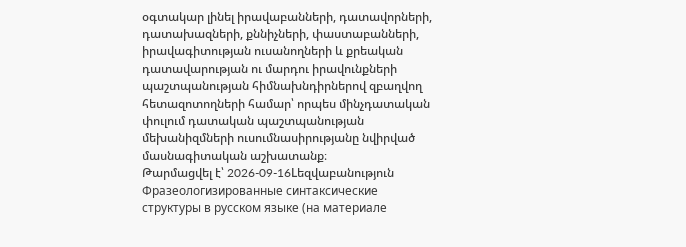օգտակար լինել իրավաբանների, դատավորների, դատախազների, քննիչների, փաստաբանների, իրավագիտության ուսանողների և քրեական դատավարության ու մարդու իրավունքների պաշտպանության հիմնախնդիրներով զբաղվող հետազոտողների համար՝ որպես մինչդատական փուլում դատական պաշտպանության մեխանիզմների ուսումնասիրությանը նվիրված մասնագիտական աշխատանք։
Թարմացվել է՝ 2026-09-16Lեզվաբանություն
Фразеологизированные синтаксические структуры в русском языке (на материале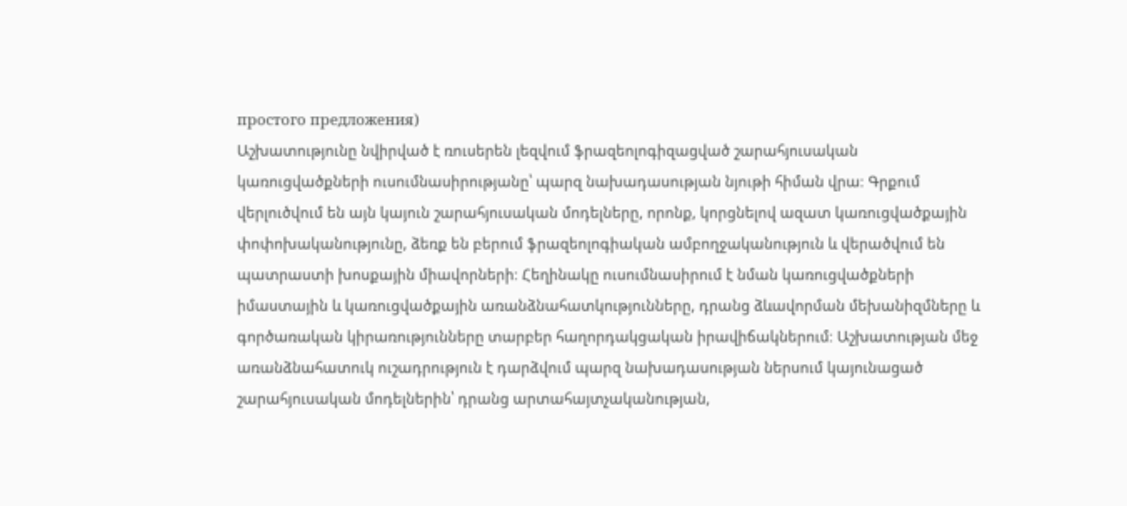простого предложения)
Աշխատությունը նվիրված է ռուսերեն լեզվում ֆրազեոլոգիզացված շարահյուսական կառուցվածքների ուսումնասիրությանը՝ պարզ նախադասության նյութի հիման վրա։ Գրքում վերլուծվում են այն կայուն շարահյուսական մոդելները, որոնք, կորցնելով ազատ կառուցվածքային փոփոխականությունը, ձեռք են բերում ֆրազեոլոգիական ամբողջականություն և վերածվում են պատրաստի խոսքային միավորների։ Հեղինակը ուսումնասիրում է նման կառուցվածքների իմաստային և կառուցվածքային առանձնահատկությունները, դրանց ձևավորման մեխանիզմները և գործառական կիրառությունները տարբեր հաղորդակցական իրավիճակներում։ Աշխատության մեջ առանձնահատուկ ուշադրություն է դարձվում պարզ նախադասության ներսում կայունացած շարահյուսական մոդելներին՝ դրանց արտահայտչականության,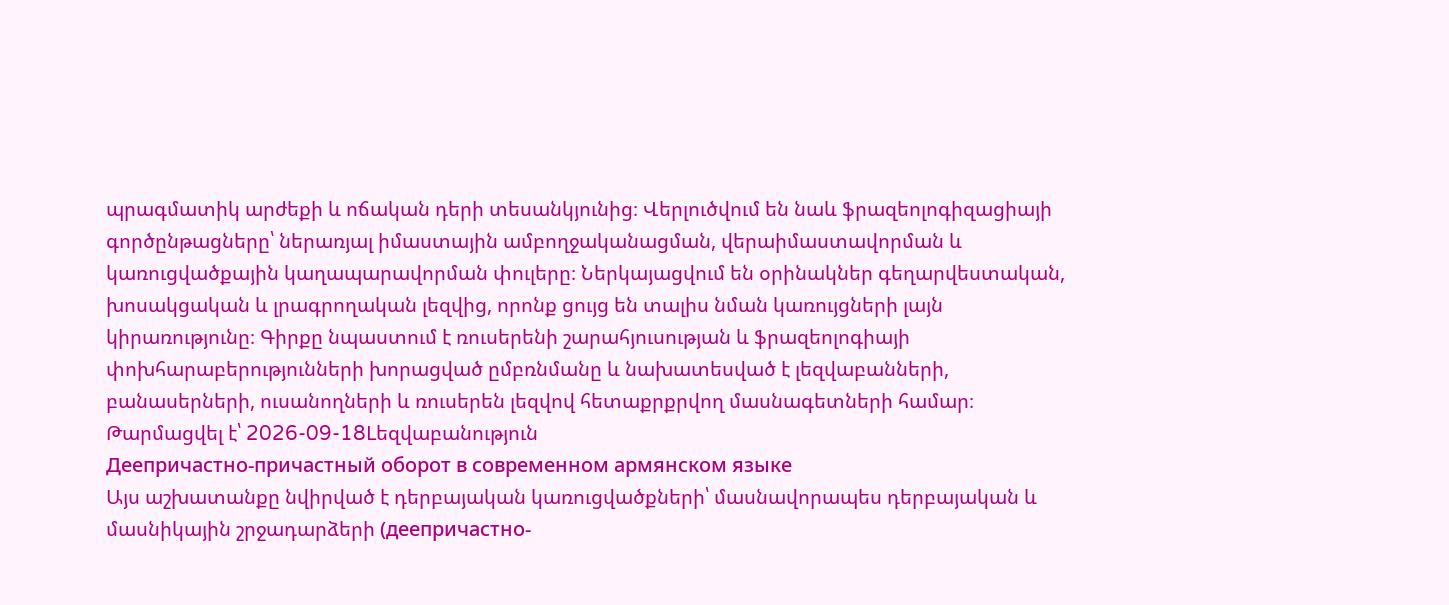պրագմատիկ արժեքի և ոճական դերի տեսանկյունից։ Վերլուծվում են նաև ֆրազեոլոգիզացիայի գործընթացները՝ ներառյալ իմաստային ամբողջականացման, վերաիմաստավորման և կառուցվածքային կաղապարավորման փուլերը։ Ներկայացվում են օրինակներ գեղարվեստական, խոսակցական և լրագրողական լեզվից, որոնք ցույց են տալիս նման կառույցների լայն կիրառությունը։ Գիրքը նպաստում է ռուսերենի շարահյուսության և ֆրազեոլոգիայի փոխհարաբերությունների խորացված ըմբռնմանը և նախատեսված է լեզվաբանների, բանասերների, ուսանողների և ռուսերեն լեզվով հետաքրքրվող մասնագետների համար։
Թարմացվել է՝ 2026-09-18Lեզվաբանություն
Деепричастно-причастный оборот в современном армянском языке
Այս աշխատանքը նվիրված է դերբայական կառուցվածքների՝ մասնավորապես դերբայական և մասնիկային շրջադարձերի (деепричастно-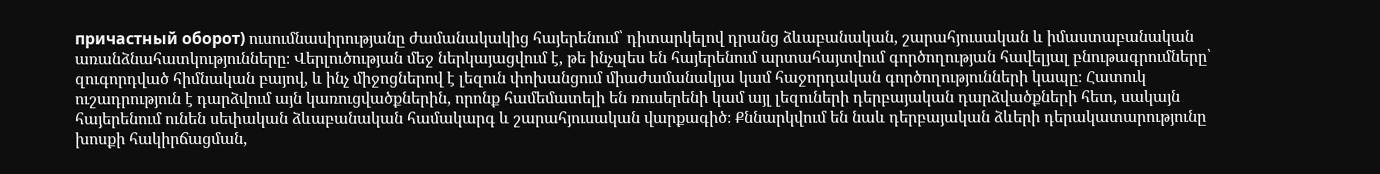причастный оборот) ուսումնասիրությանը ժամանակակից հայերենում՝ դիտարկելով դրանց ձևաբանական, շարահյուսական և իմաստաբանական առանձնահատկությունները։ Վերլուծության մեջ ներկայացվում է, թե ինչպես են հայերենում արտահայտվում գործողության հավելյալ բնութագրումները՝ զուգորդված հիմնական բայով, և ինչ միջոցներով է լեզուն փոխանցում միաժամանակյա կամ հաջորդական գործողությունների կապը։ Հատուկ ուշադրություն է դարձվում այն կառուցվածքներին, որոնք համեմատելի են ռուսերենի կամ այլ լեզուների դերբայական դարձվածքների հետ, սակայն հայերենում ունեն սեփական ձևաբանական համակարգ և շարահյուսական վարքագիծ։ Քննարկվում են նաև դերբայական ձևերի դերակատարությունը խոսքի հակիրճացման,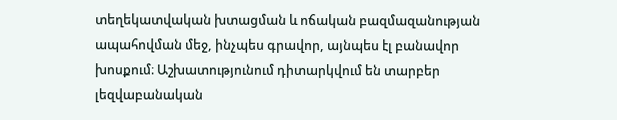տեղեկատվական խտացման և ոճական բազմազանության ապահովման մեջ, ինչպես գրավոր, այնպես էլ բանավոր խոսքում։ Աշխատությունում դիտարկվում են տարբեր լեզվաբանական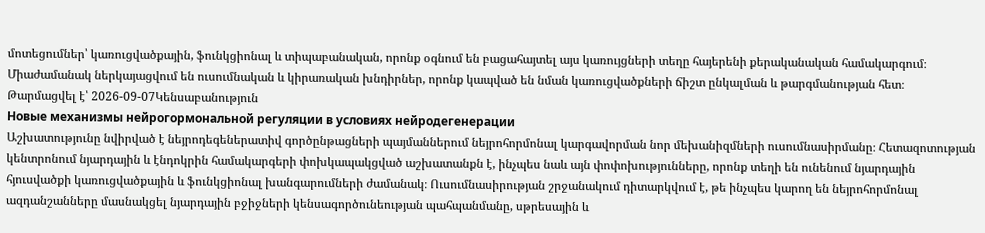մոտեցումներ՝ կառուցվածքային, ֆունկցիոնալ և տիպաբանական, որոնք օգնում են բացահայտել այս կառույցների տեղը հայերենի քերականական համակարգում։ Միաժամանակ ներկայացվում են ուսումնական և կիրառական խնդիրներ, որոնք կապված են նման կառուցվածքների ճիշտ ընկալման և թարգմանության հետ։
Թարմացվել է՝ 2026-09-07Կենսաբանություն
Новые механизмы нейрогормональной регуляции в условиях нейродегенерации
Աշխատությունը նվիրված է նեյրոդեգեներատիվ գործընթացների պայմաններում նեյրոհորմոնալ կարգավորման նոր մեխանիզմների ուսումնասիրմանը։ Հետազոտության կենտրոնում նյարդային և էնդոկրին համակարգերի փոխկապակցված աշխատանքն է, ինչպես նաև այն փոփոխությունները, որոնք տեղի են ունենում նյարդային հյուսվածքի կառուցվածքային և ֆունկցիոնալ խանգարումների ժամանակ։ Ուսումնասիրության շրջանակում դիտարկվում է, թե ինչպես կարող են նեյրոհորմոնալ ազդանշանները մասնակցել նյարդային բջիջների կենսագործունեության պահպանմանը, սթրեսային և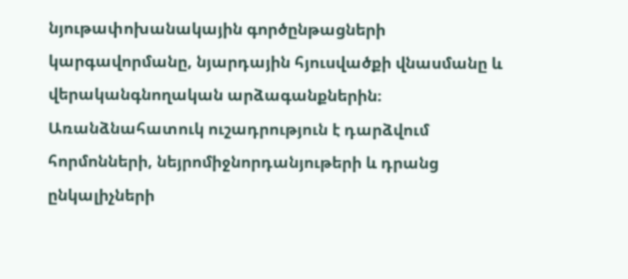նյութափոխանակային գործընթացների կարգավորմանը, նյարդային հյուսվածքի վնասմանը և վերականգնողական արձագանքներին։ Առանձնահատուկ ուշադրություն է դարձվում հորմոնների, նեյրոմիջնորդանյութերի և դրանց ընկալիչների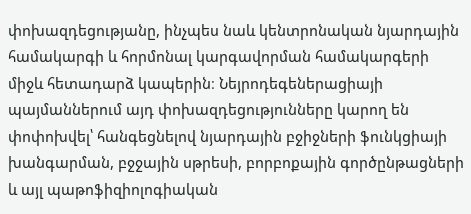փոխազդեցությանը, ինչպես նաև կենտրոնական նյարդային համակարգի և հորմոնալ կարգավորման համակարգերի միջև հետադարձ կապերին։ Նեյրոդեգեներացիայի պայմաններում այդ փոխազդեցությունները կարող են փոփոխվել՝ հանգեցնելով նյարդային բջիջների ֆունկցիայի խանգարման, բջջային սթրեսի, բորբոքային գործընթացների և այլ պաթոֆիզիոլոգիական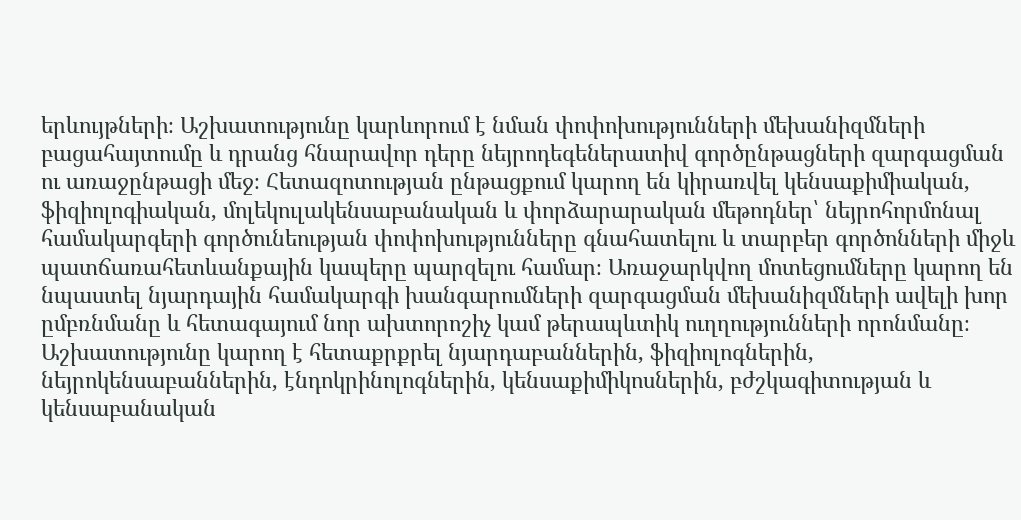երևույթների։ Աշխատությունը կարևորում է նման փոփոխությունների մեխանիզմների բացահայտումը և դրանց հնարավոր դերը նեյրոդեգեներատիվ գործընթացների զարգացման ու առաջընթացի մեջ։ Հետազոտության ընթացքում կարող են կիրառվել կենսաքիմիական, ֆիզիոլոգիական, մոլեկուլակենսաբանական և փորձարարական մեթոդներ՝ նեյրոհորմոնալ համակարգերի գործունեության փոփոխությունները գնահատելու և տարբեր գործոնների միջև պատճառահետևանքային կապերը պարզելու համար։ Առաջարկվող մոտեցումները կարող են նպաստել նյարդային համակարգի խանգարումների զարգացման մեխանիզմների ավելի խոր ըմբռնմանը և հետագայում նոր ախտորոշիչ կամ թերապևտիկ ուղղությունների որոնմանը։ Աշխատությունը կարող է հետաքրքրել նյարդաբաններին, ֆիզիոլոգներին, նեյրոկենսաբաններին, էնդոկրինոլոգներին, կենսաքիմիկոսներին, բժշկագիտության և կենսաբանական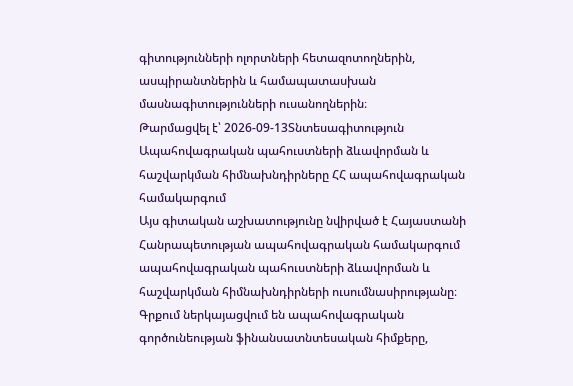գիտությունների ոլորտների հետազոտողներին, ասպիրանտներին և համապատասխան մասնագիտությունների ուսանողներին։
Թարմացվել է՝ 2026-09-13Տնտեսագիտություն
Ապահովագրական պահուստների ձևավորման և հաշվարկման հիմնախնդիրները ՀՀ ապահովագրական համակարգում
Այս գիտական աշխատությունը նվիրված է Հայաստանի Հանրապետության ապահովագրական համակարգում ապահովագրական պահուստների ձևավորման և հաշվարկման հիմնախնդիրների ուսումնասիրությանը։ Գրքում ներկայացվում են ապահովագրական գործունեության ֆինանսատնտեսական հիմքերը,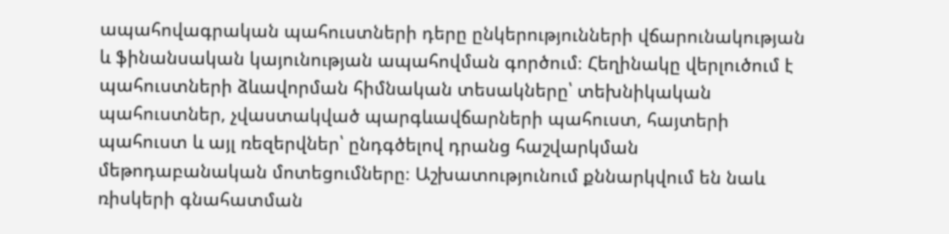ապահովագրական պահուստների դերը ընկերությունների վճարունակության և ֆինանսական կայունության ապահովման գործում։ Հեղինակը վերլուծում է պահուստների ձևավորման հիմնական տեսակները՝ տեխնիկական պահուստներ, չվաստակված պարգևավճարների պահուստ, հայտերի պահուստ և այլ ռեզերվներ՝ ընդգծելով դրանց հաշվարկման մեթոդաբանական մոտեցումները։ Աշխատությունում քննարկվում են նաև ռիսկերի գնահատման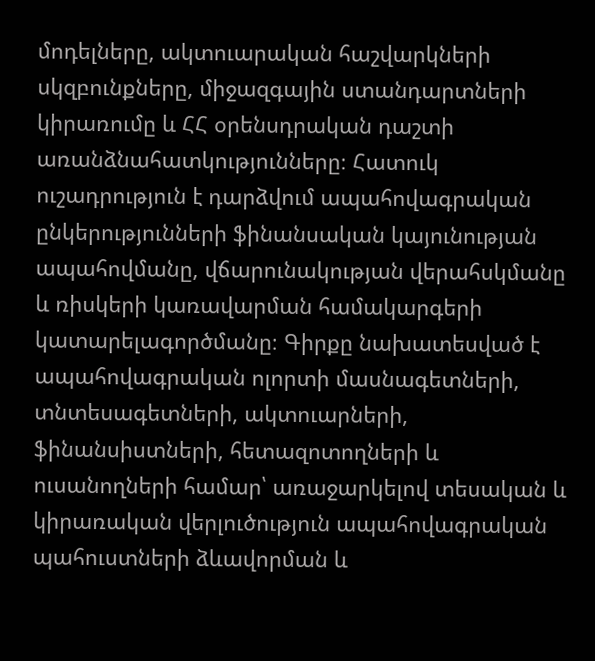մոդելները, ակտուարական հաշվարկների սկզբունքները, միջազգային ստանդարտների կիրառումը և ՀՀ օրենսդրական դաշտի առանձնահատկությունները։ Հատուկ ուշադրություն է դարձվում ապահովագրական ընկերությունների ֆինանսական կայունության ապահովմանը, վճարունակության վերահսկմանը և ռիսկերի կառավարման համակարգերի կատարելագործմանը։ Գիրքը նախատեսված է ապահովագրական ոլորտի մասնագետների, տնտեսագետների, ակտուարների, ֆինանսիստների, հետազոտողների և ուսանողների համար՝ առաջարկելով տեսական և կիրառական վերլուծություն ապահովագրական պահուստների ձևավորման և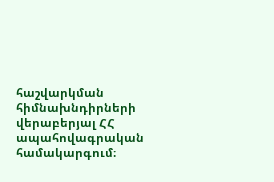հաշվարկման հիմնախնդիրների վերաբերյալ ՀՀ ապահովագրական համակարգում։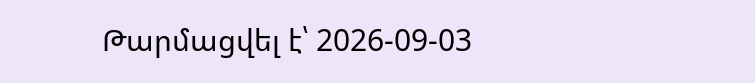Թարմացվել է՝ 2026-09-03